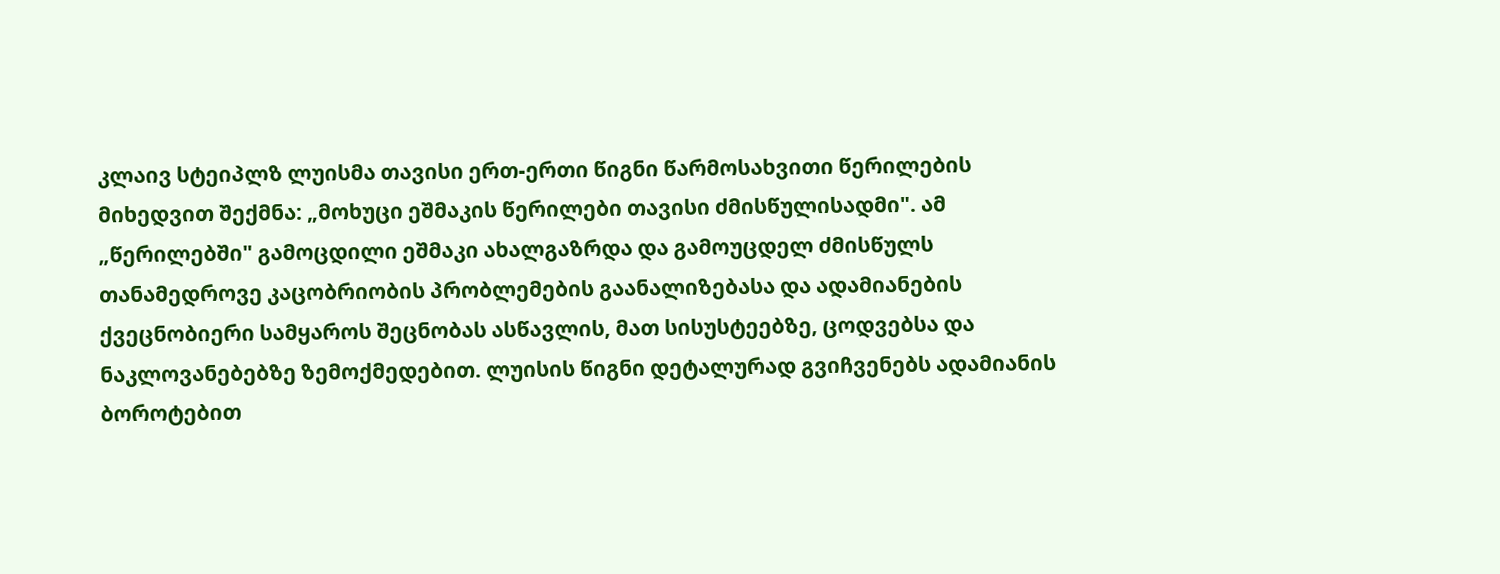კლაივ სტეიპლზ ლუისმა თავისი ერთ-ერთი წიგნი წარმოსახვითი წერილების მიხედვით შექმნა: „მოხუცი ეშმაკის წერილები თავისი ძმისწულისადმი". ამ „წერილებში" გამოცდილი ეშმაკი ახალგაზრდა და გამოუცდელ ძმისწულს თანამედროვე კაცობრიობის პრობლემების გაანალიზებასა და ადამიანების ქვეცნობიერი სამყაროს შეცნობას ასწავლის, მათ სისუსტეებზე, ცოდვებსა და ნაკლოვანებებზე ზემოქმედებით. ლუისის წიგნი დეტალურად გვიჩვენებს ადამიანის ბოროტებით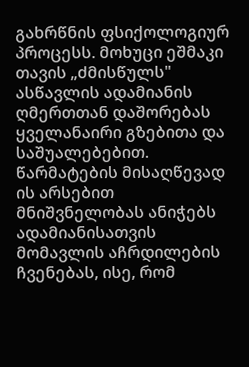გახრწნის ფსიქოლოგიურ პროცესს. მოხუცი ეშმაკი თავის „ძმისწულს" ასწავლის ადამიანის ღმერთთან დაშორებას ყველანაირი გზებითა და საშუალებებით. წარმატების მისაღწევად ის არსებით მნიშვნელობას ანიჭებს ადამიანისათვის მომავლის აჩრდილების ჩვენებას, ისე, რომ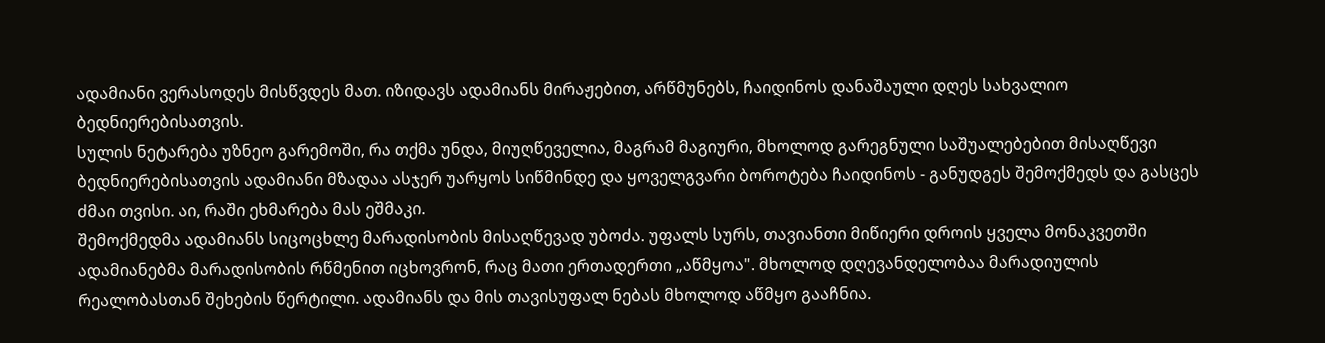ადამიანი ვერასოდეს მისწვდეს მათ. იზიდავს ადამიანს მირაჟებით, არწმუნებს, ჩაიდინოს დანაშაული დღეს სახვალიო ბედნიერებისათვის.
სულის ნეტარება უზნეო გარემოში, რა თქმა უნდა, მიუღწეველია, მაგრამ მაგიური, მხოლოდ გარეგნული საშუალებებით მისაღწევი ბედნიერებისათვის ადამიანი მზადაა ასჯერ უარყოს სიწმინდე და ყოველგვარი ბოროტება ჩაიდინოს - განუდგეს შემოქმედს და გასცეს ძმაი თვისი. აი, რაში ეხმარება მას ეშმაკი.
შემოქმედმა ადამიანს სიცოცხლე მარადისობის მისაღწევად უბოძა. უფალს სურს, თავიანთი მიწიერი დროის ყველა მონაკვეთში ადამიანებმა მარადისობის რწმენით იცხოვრონ, რაც მათი ერთადერთი „აწმყოა". მხოლოდ დღევანდელობაა მარადიულის რეალობასთან შეხების წერტილი. ადამიანს და მის თავისუფალ ნებას მხოლოდ აწმყო გააჩნია.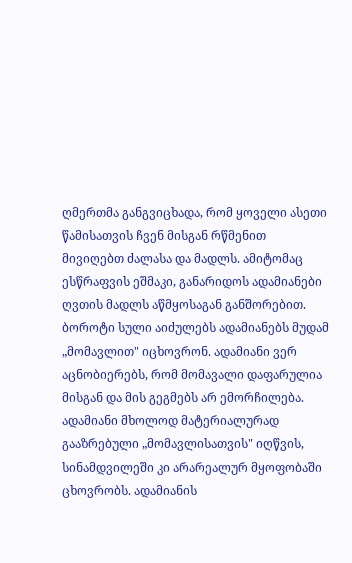ღმერთმა განგვიცხადა, რომ ყოველი ასეთი წამისათვის ჩვენ მისგან რწმენით მივიღებთ ძალასა და მადლს. ამიტომაც ესწრაფვის ეშმაკი, განარიდოს ადამიანები ღვთის მადლს აწმყოსაგან განშორებით. ბოროტი სული აიძულებს ადამიანებს მუდამ „მომავლით" იცხოვრონ. ადამიანი ვერ აცნობიერებს, რომ მომავალი დაფარულია მისგან და მის გეგმებს არ ემორჩილება. ადამიანი მხოლოდ მატერიალურად გააზრებული „მომავლისათვის" იღწვის, სინამდვილეში კი არარეალურ მყოფობაში ცხოვრობს. ადამიანის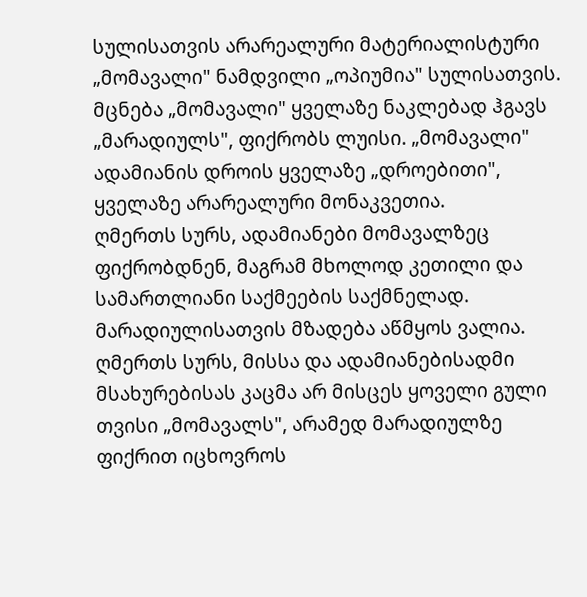სულისათვის არარეალური მატერიალისტური „მომავალი" ნამდვილი „ოპიუმია" სულისათვის.
მცნება „მომავალი" ყველაზე ნაკლებად ჰგავს „მარადიულს", ფიქრობს ლუისი. „მომავალი" ადამიანის დროის ყველაზე „დროებითი", ყველაზე არარეალური მონაკვეთია.
ღმერთს სურს, ადამიანები მომავალზეც ფიქრობდნენ, მაგრამ მხოლოდ კეთილი და სამართლიანი საქმეების საქმნელად. მარადიულისათვის მზადება აწმყოს ვალია. ღმერთს სურს, მისსა და ადამიანებისადმი მსახურებისას კაცმა არ მისცეს ყოველი გული თვისი „მომავალს", არამედ მარადიულზე ფიქრით იცხოვროს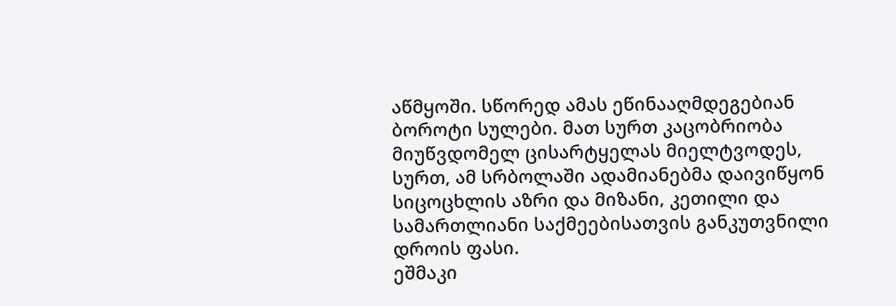აწმყოში. სწორედ ამას ეწინააღმდეგებიან ბოროტი სულები. მათ სურთ კაცობრიობა მიუწვდომელ ცისარტყელას მიელტვოდეს, სურთ, ამ სრბოლაში ადამიანებმა დაივიწყონ სიცოცხლის აზრი და მიზანი, კეთილი და სამართლიანი საქმეებისათვის განკუთვნილი დროის ფასი.
ეშმაკი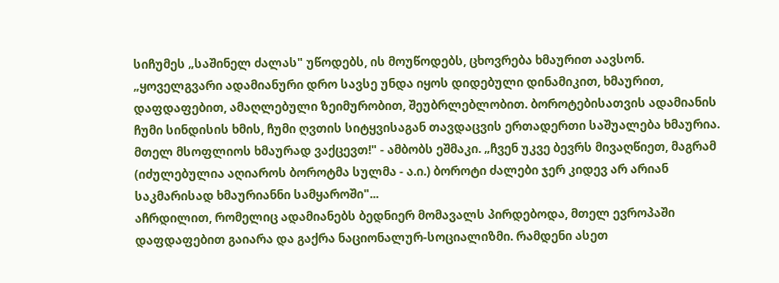სიჩუმეს „საშინელ ძალას" უწოდებს, ის მოუწოდებს, ცხოვრება ხმაურით აავსონ. „ყოველგვარი ადამიანური დრო სავსე უნდა იყოს დიდებული დინამიკით, ხმაურით, დაფდაფებით, ამაღლებული ზეიმურობით, შეუბრლებლობით. ბოროტებისათვის ადამიანის ჩუმი სინდისის ხმის, ჩუმი ღვთის სიტყვისაგან თავდაცვის ერთადერთი საშუალება ხმაურია. მთელ მსოფლიოს ხმაურად ვაქცევთ!" - ამბობს ეშმაკი. „ჩვენ უკვე ბევრს მივაღწიეთ, მაგრამ (იძულებულია აღიაროს ბოროტმა სულმა - ა.ი.) ბოროტი ძალები ჯერ კიდევ არ არიან საკმარისად ხმაურიანნი სამყაროში"...
აჩრდილით, რომელიც ადამიანებს ბედნიერ მომავალს პირდებოდა, მთელ ევროპაში დაფდაფებით გაიარა და გაქრა ნაციონალურ-სოციალიზმი. რამდენი ასეთ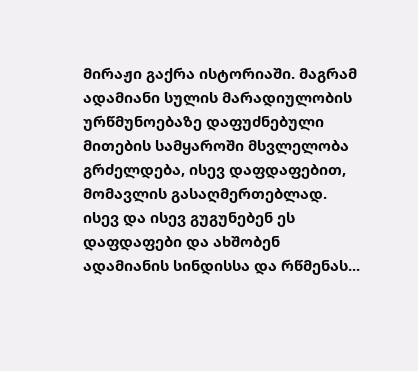მირაჟი გაქრა ისტორიაში. მაგრამ ადამიანი სულის მარადიულობის ურწმუნოებაზე დაფუძნებული მითების სამყაროში მსვლელობა გრძელდება, ისევ დაფდაფებით, მომავლის გასაღმერთებლად. ისევ და ისევ გუგუნებენ ეს დაფდაფები და ახშობენ ადამიანის სინდისსა და რწმენას...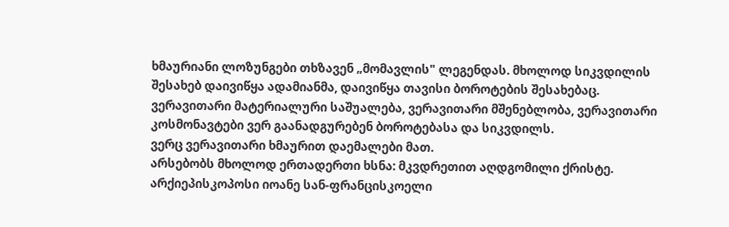ხმაურიანი ლოზუნგები თხზავენ „მომავლის" ლეგენდას. მხოლოდ სიკვდილის შესახებ დაივიწყა ადამიანმა, დაივიწყა თავისი ბოროტების შესახებაც.
ვერავითარი მატერიალური საშუალება, ვერავითარი მშენებლობა, ვერავითარი კოსმონავტები ვერ გაანადგურებენ ბოროტებასა და სიკვდილს.
ვერც ვერავითარი ხმაურით დაემალები მათ.
არსებობს მხოლოდ ერთადერთი ხსნა: მკვდრეთით აღდგომილი ქრისტე.
არქიეპისკოპოსი იოანე სან-ფრანცისკოელი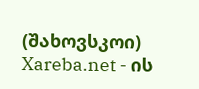(შახოვსკოი)
Xareba.net - ის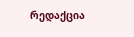რედაქცია